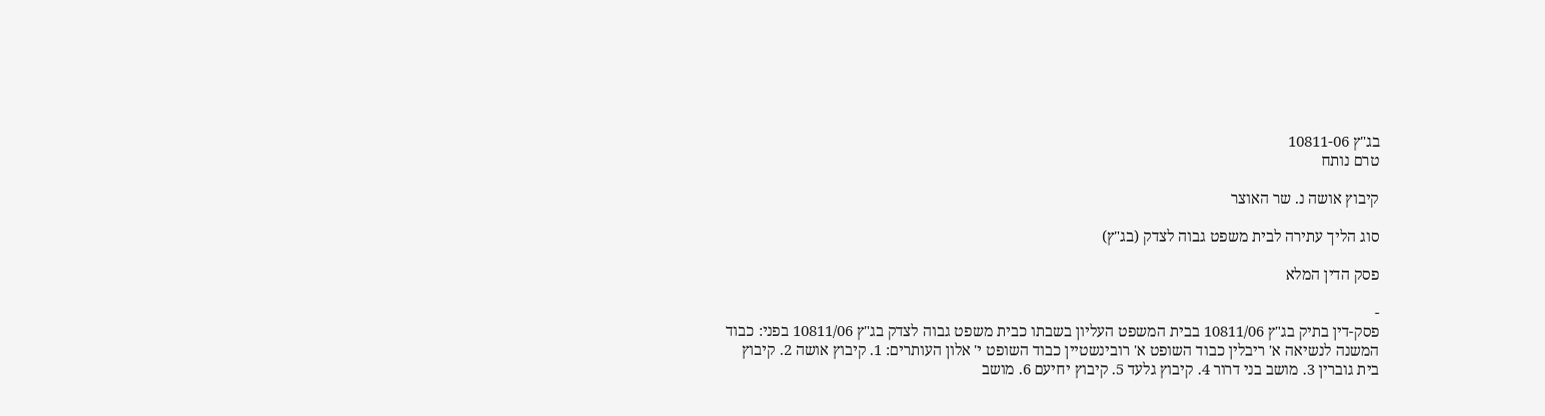בג"ץ 10811-06
טרם נותח

קיבוץ אושה נ. שר האוצר

סוג הליך עתירה לבית משפט גבוה לצדק (בג"ץ)

פסק הדין המלא

-
פסק-דין בתיק בג"ץ 10811/06 בבית המשפט העליון בשבתו כבית משפט גבוה לצדק בג"ץ 10811/06 בפני: כבוד המשנה לנשיאה א' ריבלין כבוד השופט א' רובינשטיין כבוד השופט י' אלון העותרים: 1. קיבוץ אושה 2. קיבוץ בית גוברין 3. מושב בני דרור 4. קיבוץ גלעד 5. קיבוץ יחיעם 6. מושב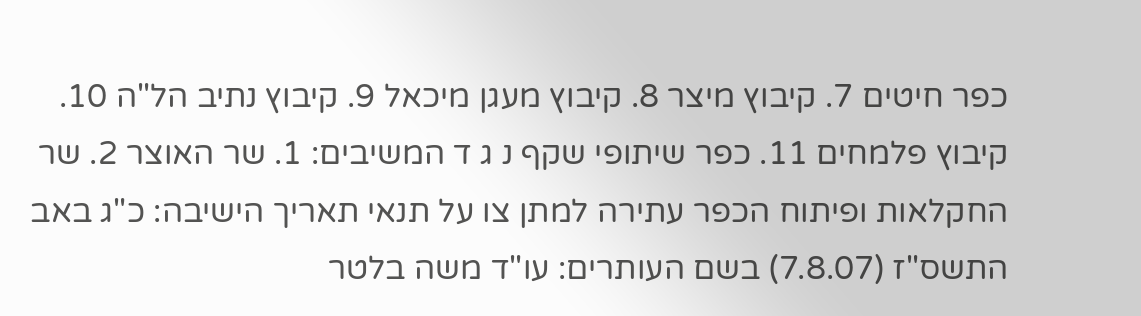כפר חיטים 7. קיבוץ מיצר 8. קיבוץ מעגן מיכאל 9. קיבוץ נתיב הל"ה 10. קיבוץ פלמחים 11. כפר שיתופי שקף נ ג ד המשיבים: 1. שר האוצר 2. שר החקלאות ופיתוח הכפר עתירה למתן צו על תנאי תאריך הישיבה: כ"ג באב התשס"ז (7.8.07) בשם העותרים: עו"ד משה בלטר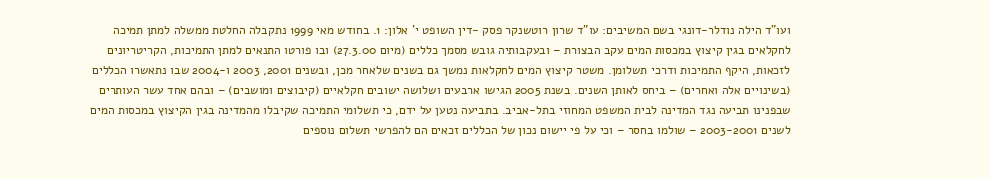ועו"ד הילה נודלר-דונגי בשם המשיבים: עו"ד שרון רוטשנקר פסק -דין השופט י' אלון: 1. בחודש מאי 1999 נתקבלה החלטת ממשלה למתן תמיכה לחקלאים בגין קיצוץ במכסות המים עקב הבצורת – ובעקבותיה גובש מסמך כללים (מיום 27.3.00) ובו פורטו התנאים למתן התמיכות, הקריטריונים לזכאות, היקף התמיכות ודרכי תשלומן. משטר קיצוץ המים לחקלאות נמשך גם בשנים שלאחר מכן, ובשנים 2001, 2003 ו-2004 שבו נתאשרו הכללים (בשינויים אלה ואחרים) – ביחס לאותן השנים. בשנת 2005 הגישו ארבעים ושלושה ישובים חקלאיים (קיבוצים ומושבים) – ובהם אחד עשר העותרים שבפנינו תביעה נגד המדינה לבית המשפט המחוזי בתל-אביב. בתביעה נטען על ידם, כי תשלומי התמיכה שקיבלו מהמדינה בגין הקיצוץ במכסות המים לשנים 2003-2001 – שולמו בחסר – וכי על פי יישום נכון של הכללים זכאים הם להפרשי תשלום נוספים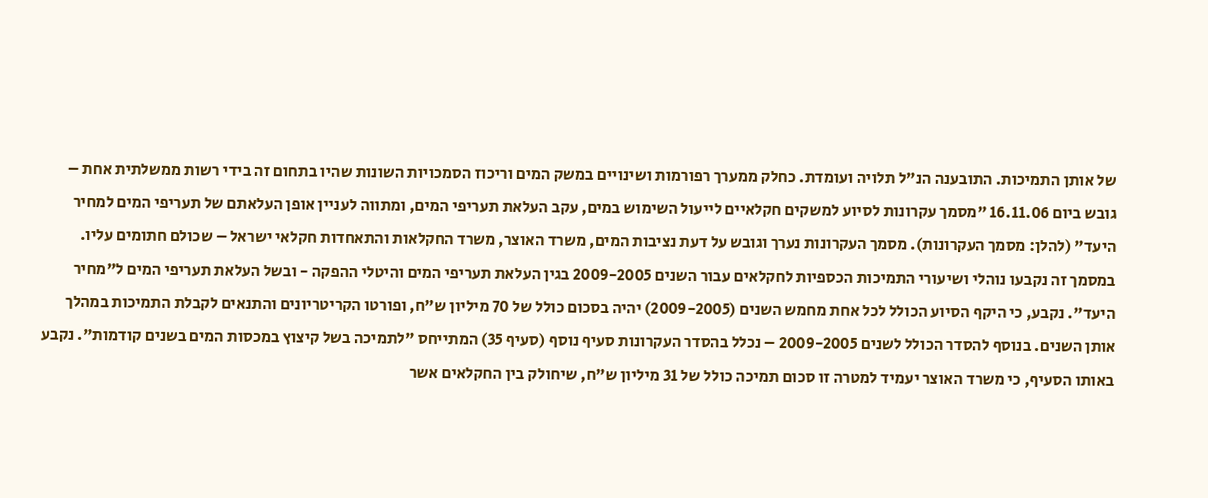של אותן התמיכות. התובענה הנ"ל תלויה ועומדת. כחלק ממערך רפורמות ושינויים במשק המים וריכוז הסמכויות השונות שהיו בתחום זה בידי רשות ממשלתית אחת – גובש ביום 16.11.06 "מסמך עקרונות לסיוע למשקים חקלאיים לייעול השימוש במים, עקב העלאת תעריפי המים, ומתווה לעניין אופן העלאתם של תעריפי המים למחיר היעד" (להלן: מסמך העקרונות). מסמך העקרונות נערך וגובש על דעת נציבות המים, משרד האוצר, משרד החקלאות והתאחדות חקלאי ישראל – שכולם חתומים עליו. במסמך זה נקבעו נוהלי ושיעורי התמיכות הכספיות לחקלאים עבור השנים 2009-2005 בגין העלאת תעריפי המים והיטלי ההפקה - ובשל העלאת תעריפי המים ל"מחיר היעד". נקבע, כי היקף הסיוע הכולל לכל אחת מחמש השנים (2009-2005) יהיה בסכום כולל של 70 מיליון ש"ח, ופורטו הקריטריונים והתנאים לקבלת התמיכות במהלך אותן השנים. בנוסף להסדר הכולל לשנים 2009-2005 – נכלל בהסדר העקרונות סעיף נוסף (סעיף 35) המתייחס "לתמיכה בשל קיצוץ במכסות המים בשנים קודמות". נקבע באותו הסעיף, כי משרד האוצר יעמיד למטרה זו סכום תמיכה כולל של 31 מיליון ש"ח, שיחולק בין החקלאים אשר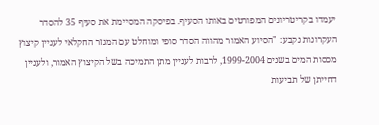יעמדו בקריטריונים המפורטים באותו הסעיף. בפיסקה המסיימת את סעיף 35 להסדר העקרונות נקבע: "הסיוע האמור מהווה הסדר סופי ומוחלט עם המגזר החקלאי לעניין קיצוץ מכסות המים בשנים 1999-2004, לרבות לעניין מתן התמיכה בשל הקיצוץ האמור, ולעניין דחייתן של תביעות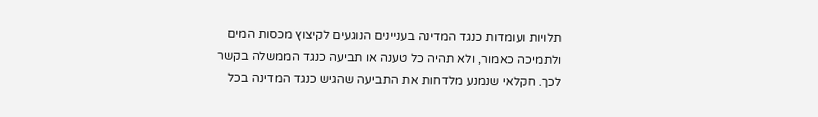תלויות ועומדות כנגד המדינה בעניינים הנוגעים לקיצוץ מכסות המים ולתמיכה כאמור, ולא תהיה כל טענה או תביעה כנגד הממשלה בקשר לכך. חקלאי שנמנע מלדחות את התביעה שהגיש כנגד המדינה בכל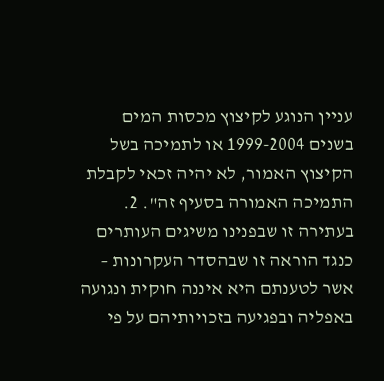עניין הנוגע לקיצוץ מכסות המים בשנים 1999-2004 או לתמיכה בשל הקיצוץ האמור, לא יהיה זכאי לקבלת התמיכה האמורה בסעיף זה". 2. בעתירה זו שבפנינו משיגים העותרים כנגד הוראה זו שבהסדר העקרונות – אשר לטענתם היא איננה חוקית ונגועה באפליה ובפגיעה בזכויותיהם על פי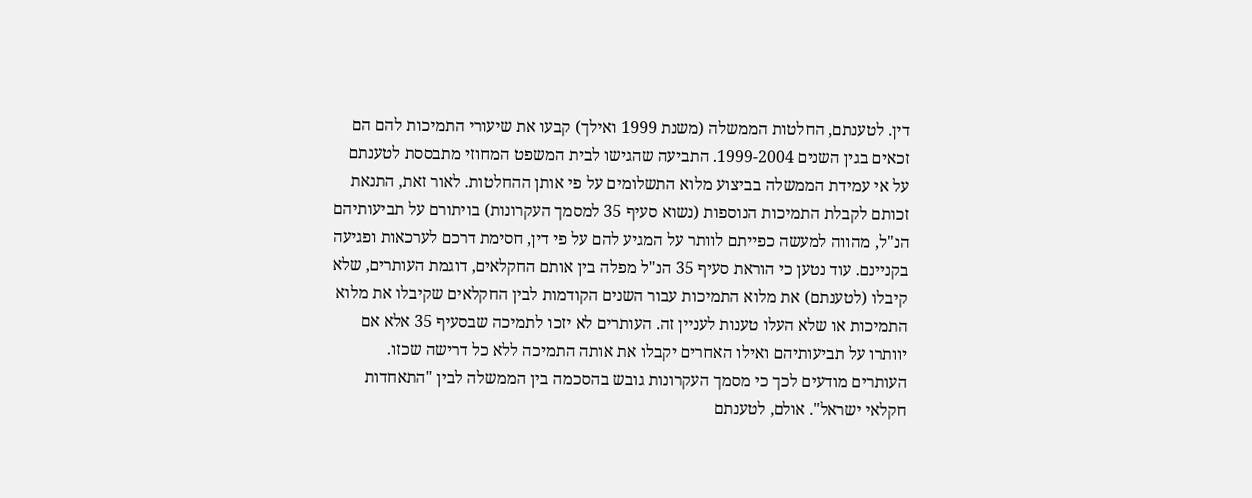דין. לטענתם, החלטות הממשלה (משנת 1999 ואילך) קבעו את שיעורי התמיכות להם הם זכאים בגין השנים 1999-2004. התביעה שהגישו לבית המשפט המחוזי מתבססת לטענתם על אי עמידת הממשלה בביצוע מלוא התשלומים על פי אותן ההחלטות. לאור זאת, התנאת זכותם לקבלת התמיכות הנוספות (נשוא סעיף 35 למסמך העקרונות) בויתורם על תביעותיהם הנ"ל, מהווה למעשה כפייתם לוותר על המגיע להם על פי דין, חסימת דרכם לערכאות ופגיעה בקניינם. עוד נטען כי הוראת סעיף 35 הנ"ל מפלה בין אותם החקלאים, דוגמת העותרים, שלא קיבלו (לטענתם) את מלוא התמיכות עבור השנים הקודמות לבין החקלאים שקיבלו את מלוא התמיכות או שלא העלו טענות לעניין זה. העותרים לא יזכו לתמיכה שבסעיף 35 אלא אם יוותרו על תביעותיהם ואילו האחרים יקבלו את אותה התמיכה ללא כל דרישה שכזו. העותרים מודעים לכך כי מסמך העקרונות גובש בהסכמה בין הממשלה לבין "התאחדות חקלאי ישראל". אולם, לטענתם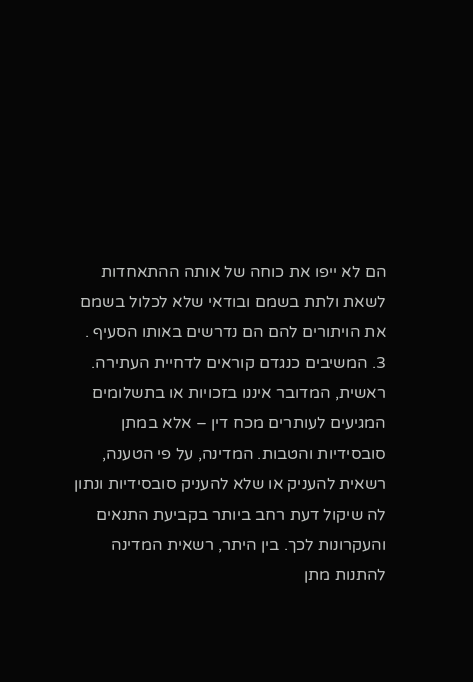הם לא ייפו את כוחה של אותה ההתאחדות לשאת ולתת בשמם ובודאי שלא לכלול בשמם את הויתורים להם הם נדרשים באותו הסעיף . 3. המשיבים כנגדם קוראים לדחיית העתירה. ראשית, המדובר איננו בזכויות או בתשלומים המגיעים לעותרים מכח דין – אלא במתן סובסידיות והטבות. המדינה, על פי הטענה, רשאית להעניק או שלא להעניק סובסידיות ונתון לה שיקול דעת רחב ביותר בקביעת התנאים והעקרונות לכך. בין היתר, רשאית המדינה להתנות מתן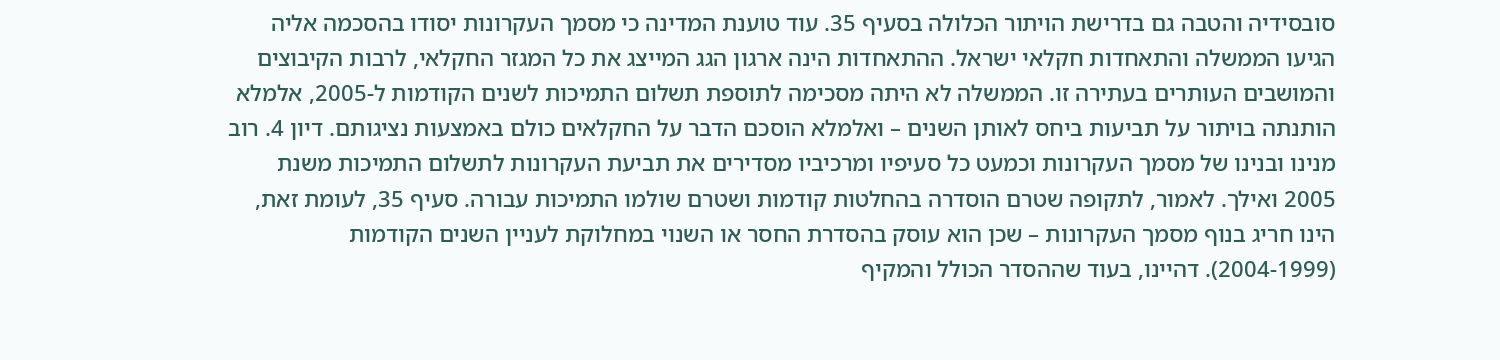סובסידיה והטבה גם בדרישת הויתור הכלולה בסעיף 35. עוד טוענת המדינה כי מסמך העקרונות יסודו בהסכמה אליה הגיעו הממשלה והתאחדות חקלאי ישראל. ההתאחדות הינה ארגון הגג המייצג את כל המגזר החקלאי, לרבות הקיבוצים והמושבים העותרים בעתירה זו. הממשלה לא היתה מסכימה לתוספת תשלום התמיכות לשנים הקודמות ל-2005, אלמלא הותנתה בויתור על תביעות ביחס לאותן השנים – ואלמלא הוסכם הדבר על החקלאים כולם באמצעות נציגותם. דיון 4. רוב מנינו ובנינו של מסמך העקרונות וכמעט כל סעיפיו ומרכיביו מסדירים את תביעת העקרונות לתשלום התמיכות משנת 2005 ואילך. לאמור, לתקופה שטרם הוסדרה בהחלטות קודמות ושטרם שולמו התמיכות עבורה. סעיף 35, לעומת זאת, הינו חריג בנוף מסמך העקרונות – שכן הוא עוסק בהסדרת החסר או השנוי במחלוקת לעניין השנים הקודמות (2004-1999). דהיינו, בעוד שההסדר הכולל והמקיף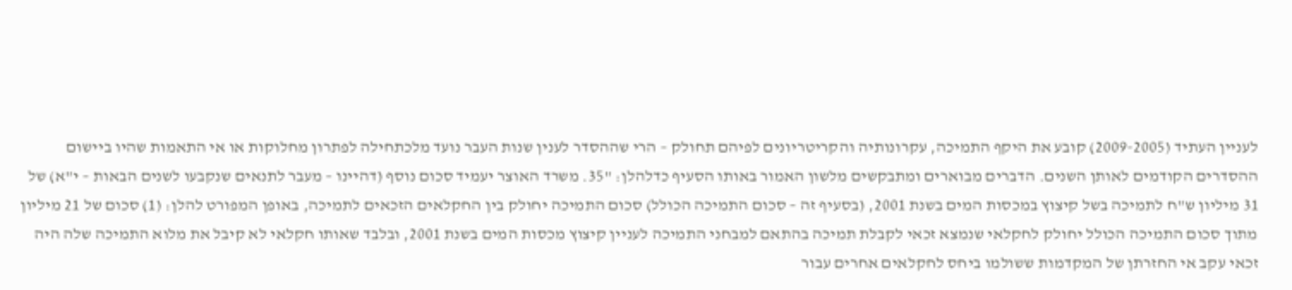לעניין העתיד (2009-2005) קובע את היקף התמיכה, עקרונותיה והקריטריונים לפיהם תחולק – הרי שההסדר לענין שנות העבר נועד מלכתחילה לפתרון מחלוקות או אי התאמות שהיו ביישום ההסדרים הקודמים לאותן השנים. הדברים מבוארים ומתבקשים מלשון האמור באותו הסעיף כדלהלן: "35. משרד האוצר יעמיד סכום נוסף (דהיינו – מעבר לתנאים שנקבעו לשנים הבאות – י"א) של 31 מיליון ש"ח לתמיכה בשל קיצוץ במכסות המים בשנת 2001, (בסעיף זה – סכום התמיכה הכולל) סכום התמיכה יחולק בין החקלאים הזכאים לתמיכה, באופן המפורט להלן: (1) סכום של 21 מיליון מתוך סכום התמיכה הכולל יחולק לחקלאי שנמצא זכאי לקבלת תמיכה בהתאם למבחני התמיכה לעניין קיצוץ מכסות המים בשנת 2001, ובלבד שאותו חקלאי לא קיבל את מלוא התמיכה שלה היה זכאי עקב אי החזרתן של המקדמות ששולמו ביחס לחקלאים אחרים עבור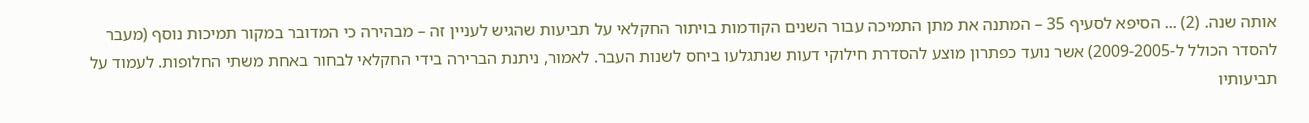אותה שנה. (2) ... הסיפא לסעיף 35 – המתנה את מתן התמיכה עבור השנים הקודמות בויתור החקלאי על תביעות שהגיש לעניין זה – מבהירה כי המדובר במקור תמיכות נוסף (מעבר להסדר הכולל ל-2009-2005) אשר נועד כפתרון מוצע להסדרת חילוקי דעות שנתגלעו ביחס לשנות העבר. לאמור, ניתנת הברירה בידי החקלאי לבחור באחת משתי החלופות. לעמוד על תביעותיו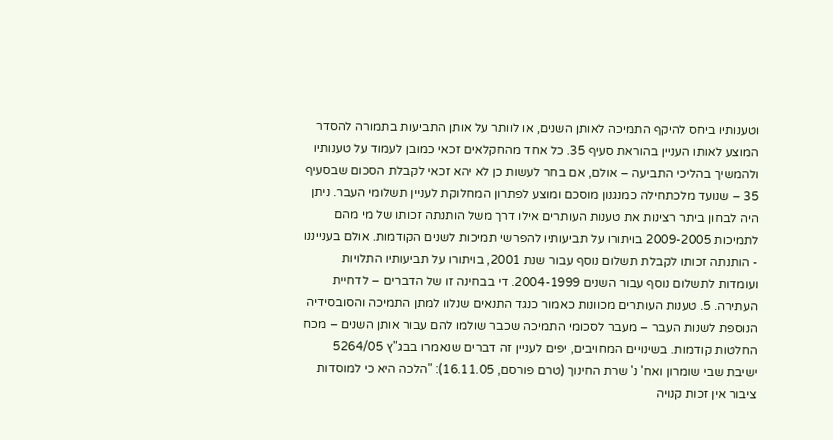וטענותיו ביחס להיקף התמיכה לאותן השנים, או לוותר על אותן התביעות בתמורה להסדר המוצע לאותו העניין בהוראת סעיף 35. כל אחד מהחקלאים זכאי כמובן לעמוד על טענותיו ולהמשיך בהליכי התביעה – אולם, אם בחר לעשות כן לא יהא זכאי לקבלת הסכום שבסעיף 35 – שנועד מלכתחילה כמנגנון מוסכם ומוצע לפתרון המחלוקת לעניין תשלומי העבר. ניתן היה לבחון ביתר רצינות את טענות העותרים אילו דרך משל הותנתה זכותו של מי מהם לתמיכות 2009-2005 בויתורו על תביעותיו להפרשי תמיכות לשנים הקודמות. אולם בענייננו - הותנתה זכותו לקבלת תשלום נוסף עבור שנת 2001, בויתורו על תביעותיו התלויות ועומדות לתשלום נוסף עבור השנים 2004-1999. די בבחינה זו של הדברים – לדחיית העתירה. 5. טענות העותרים מכוונות כאמור כנגד התנאים שנלוו למתן התמיכה והסובסידיה הנוספת לשנות העבר – מעבר לסכומי התמיכה שכבר שולמו להם עבור אותן השנים – מכח החלטות קודמות. בשינויים המחויבים, יפים לעניין זה דברים שנאמרו בבג"ץ 5264/05 ישיבת שבי שומרון ואח' נ' שרת החינוך (טרם פורסם, 16.11.05): "הלכה היא כי למוסדות ציבור אין זכות קנויה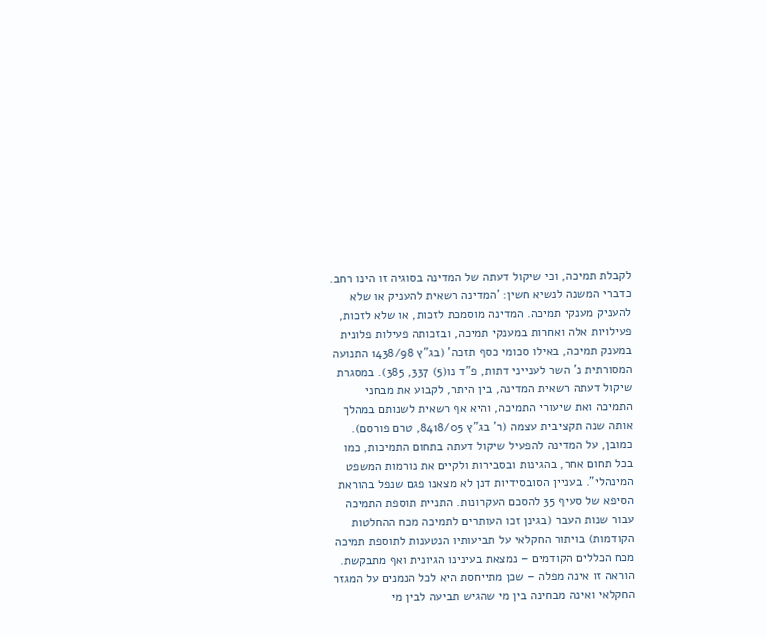לקבלת תמיכה, וכי שיקול דעתה של המדינה בסוגיה זו הינו רחב. כדברי המשנה לנשיא חשין: 'המדינה רשאית להעניק או שלא להעניק מענקי תמיכה. המדינה מוסמכת לזכות, או שלא לזכות, פעילויות אלה ואחרות במענקי תמיכה, ובזכותה פעילות פלונית במענק תמיכה, באילו סכומי כסף תזכה' (בג"ץ 1438/98 התנועה המסורתית נ' השר לענייני דתות, פ"ד נו(5) 337, 385). במסגרת שיקול דעתה רשאית המדינה, בין היתר, לקבוע את מבחני התמיכה ואת שיעורי התמיכה, והיא אף רשאית לשנותם במהלך אותה שנה תקציבית עצמה (ר' בג"ץ 8418/05, טרם פורסם). כמובן, על המדינה להפעיל שיקול דעתה בתחום התמיכות, כמו בכל תחום אחר, בהגינות ובסבירות ולקיים את נורמות המשפט המינהלי". בעניין הסובסידיות דנן לא מצאנו פגם שנפל בהוראת הסיפא של סעיף 35 להסכם העקרונות. התניית תוספת התמיכה עבור שנות העבר (בגינן זכו העותרים לתמיכה מכח ההחלטות הקודמות) בויתור החקלאי על תביעותיו הנטענות לתוספת תמיכה מכח הכללים הקודמים – נמצאת בעינינו הגיונית ואף מתבקשת. הוראה זו אינה מפלה – שכן מתייחסת היא לכל הנמנים על המגזר החקלאי ואינה מבחינה בין מי שהגיש תביעה לבין מי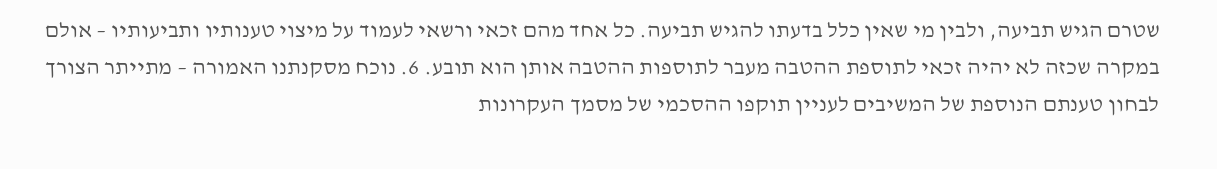שטרם הגיש תביעה, ולבין מי שאין כלל בדעתו להגיש תביעה. כל אחד מהם זכאי ורשאי לעמוד על מיצוי טענותיו ותביעותיו – אולם במקרה שכזה לא יהיה זכאי לתוספת ההטבה מעבר לתוספות ההטבה אותן הוא תובע. 6. נוכח מסקנתנו האמורה – מתייתר הצורך לבחון טענתם הנוספת של המשיבים לעניין תוקפו ההסכמי של מסמך העקרונות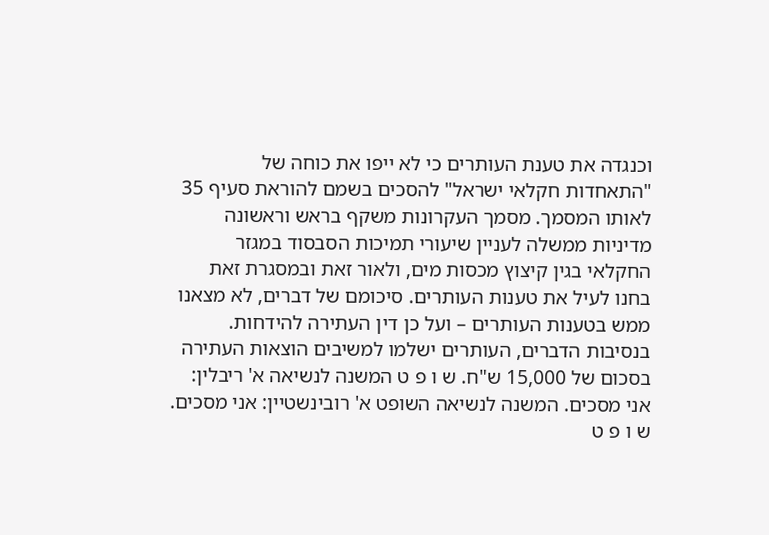וכנגדה את טענת העותרים כי לא ייפו את כוחה של "התאחדות חקלאי ישראל" להסכים בשמם להוראת סעיף 35 לאותו המסמך. מסמך העקרונות משקף בראש וראשונה מדיניות ממשלה לעניין שיעורי תמיכות הסבסוד במגזר החקלאי בגין קיצוץ מכסות מים, ולאור זאת ובמסגרת זאת בחנו לעיל את טענות העותרים. סיכומם של דברים, לא מצאנו ממש בטענות העותרים – ועל כן דין העתירה להידחות. בנסיבות הדברים, העותרים ישלמו למשיבים הוצאות העתירה בסכום של 15,000 ש"ח. ש ו פ ט המשנה לנשיאה א' ריבלין: אני מסכים. המשנה לנשיאה השופט א' רובינשטיין: אני מסכים. ש ו פ ט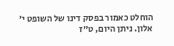הוחלט כאמור בפסק דינו של השופט י' אלון. ניתן היום, ט"ז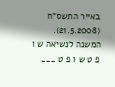באייר התשס"ח (21.5.2008). המשנה לנשיאה ש ו פ ט ש ו פ ט ___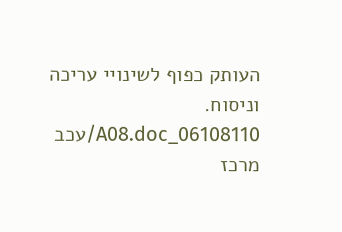העותק כפוף לשינויי עריכה וניסוח. 06108110_A08.doc/עכב מרכז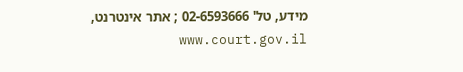מידע, טל' 02-6593666 ; אתר אינטרנט, www.court.gov.il